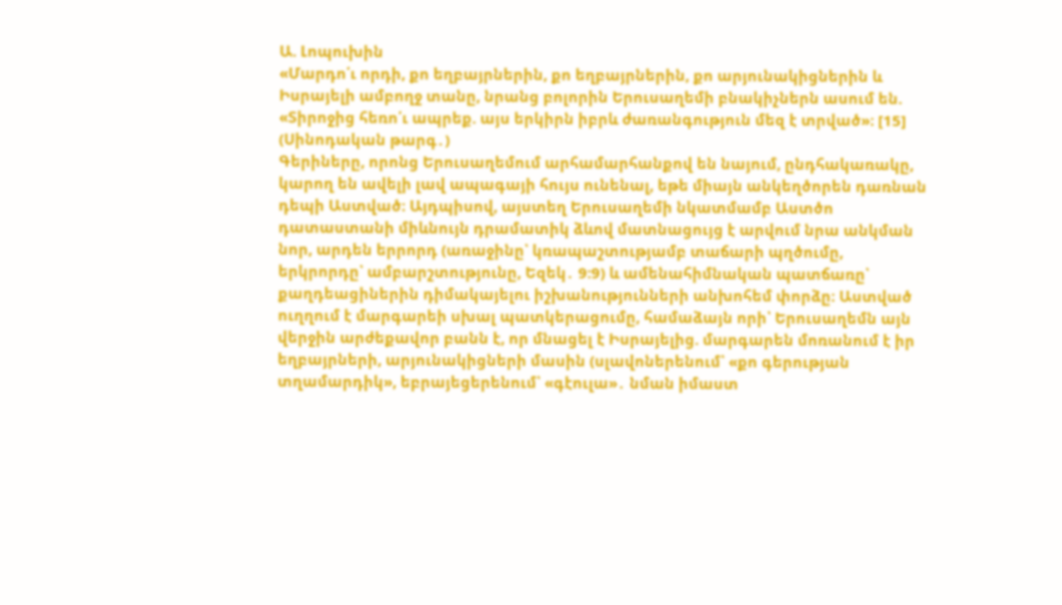Ա. Լոպուխին
«Մարդո՛ւ որդի, քո եղբայրներին, քո եղբայրներին, քո արյունակիցներին և Իսրայելի ամբողջ տանը, նրանց բոլորին Երուսաղեմի բնակիչներն ասում են. «Տիրոջից հեռո՛ւ ապրեք. այս երկիրն իբրև ժառանգություն մեզ է տրված»։ [15] (Սինոդական թարգ․)
Գերիները, որոնց Երուսաղեմում արհամարհանքով են նայում, ընդհակառակը, կարող են ավելի լավ ապագայի հույս ունենալ, եթե միայն անկեղծորեն դառնան դեպի Աստված։ Այդպիսով, այստեղ Երուսաղեմի նկատմամբ Աստծո դատաստանի միևնույն դրամատիկ ձևով մատնացույց է արվում նրա անկման նոր, արդեն երրորդ (առաջինը՝ կռապաշտությամբ տաճարի պղծումը, երկրորդը՝ ամբարշտությունը, Եզեկ․ 9:9) և ամենահիմնական պատճառը՝ քաղդեացիներին դիմակայելու իշխանությունների անխոհեմ փորձը։ Աստված ուղղում է մարգարեի սխալ պատկերացումը, համաձայն որի՝ Երուսաղեմն այն վերջին արժեքավոր բանն է, որ մնացել է Իսրայելից. մարգարեն մոռանում է իր եղբայրների, արյունակիցների մասին (սլավոներենում՝ «քո գերության տղամարդիկ», եբրայեցերենում՝ «գէուլա»․ նման իմաստ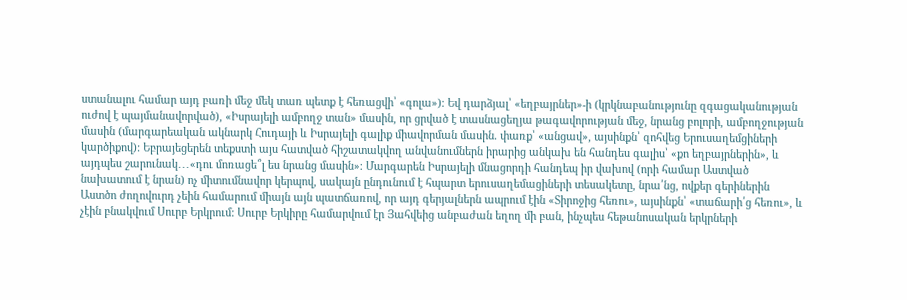ստանալու համար այդ բառի մեջ մեկ տառ պետք է հեռացվի՝ «գոլա»)։ Եվ դարձյալ՝ «եղբայրներ»-ի (կրկնաբանությունը զգացականության ուժով է պայմանավորված), «Իսրայելի ամբողջ տան» մասին, որ ցրված է տասնացեղյա թագավորության մեջ, նրանց բոլորի, ամբողջության մասին (մարգարեական ակնարկ Հուդայի և Իսրայելի գալիք միավորման մասին. փառք՝ «անցավ», այսինքն՝ զոհվեց Երուսաղեմցիների կարծիքով): Եբրայեցերեն տեքստի այս հատված հիշատակվող անվանումներն իրարից անկախ են հանդես գալիս՝ «քո եղբայրներին», և այդպես շարունակ․․․«դու մոռացե՞լ ես նրանց մասին»։ Մարգարեն Իսրայելի մնացորդի հանդեպ իր վախով (որի համար Աստված նախատում է նրան) ոչ միտումնավոր կերպով, սակայն ընդունում է հպարտ երուսաղեմացիների տեսակետը, նրա՛նց, ովքեր գերիներին Աստծո ժողովուրդ չեին համարում միայն այն պատճառով, որ այդ գերյալներն ապրում էին «Տիրոջից հեռու», այսինքն՝ «տաճարի՛ց հեռու», և չէին բնակվում Սուրբ Երկրում: Սուրբ Երկիրը համարվում էր Յահվեից անբաժան եղող մի բան, ինչպես հեթանոսական երկրների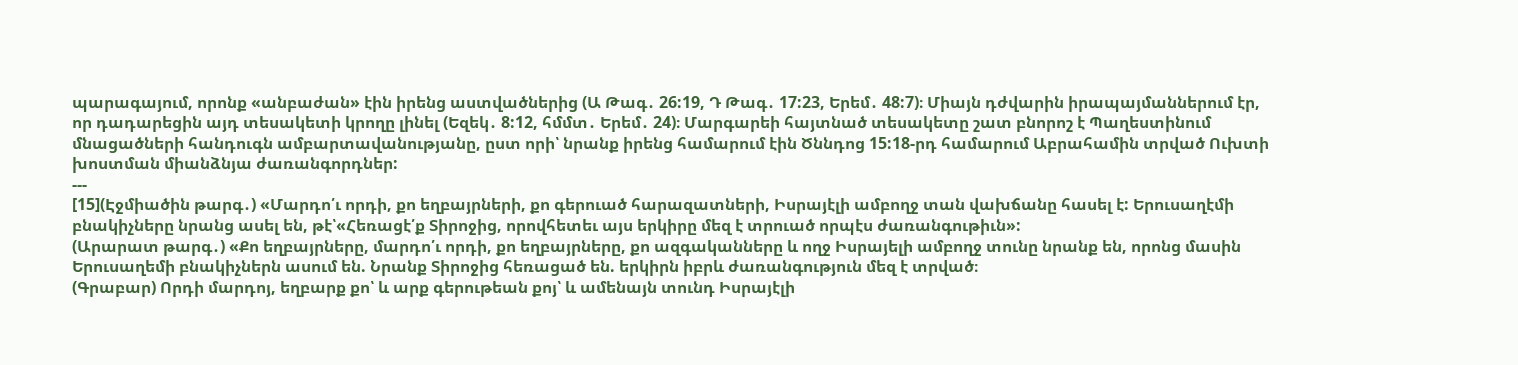պարագայում, որոնք «անբաժան» էին իրենց աստվածներից (Ա Թագ․ 26:19, Դ Թագ․ 17:23, Երեմ․ 48:7)։ Միայն դժվարին իրապայմաններում էր, որ դադարեցին այդ տեսակետի կրողը լինել (Եզեկ․ 8:12, հմմտ․ Երեմ․ 24)։ Մարգարեի հայտնած տեսակետը շատ բնորոշ է Պաղեստինում մնացածների հանդուգն ամբարտավանությանը, ըստ որի՝ նրանք իրենց համարում էին Ծննդոց 15:18-րդ համարում Աբրահամին տրված Ուխտի խոստման միանձնյա ժառանգորդներ:
---
[15](Էջմիածին թարգ․) «Մարդո՛ւ որդի, քո եղբայրների, քո գերուած հարազատների, Իսրայէլի ամբողջ տան վախճանը հասել է: Երուսաղէմի բնակիչները նրանց ասել են, թէ՝«Հեռացէ՛ք Տիրոջից, որովհետեւ այս երկիրը մեզ է տրուած որպէս ժառանգութիւն»:
(Արարատ թարգ․) «Քո եղբայրները, մարդո՛ւ որդի, քո եղբայրները, քո ազգականները և ողջ Իսրայելի ամբողջ տունը նրանք են, որոնց մասին Երուսաղեմի բնակիչներն ասում են. Նրանք Տիրոջից հեռացած են. երկիրն իբրև ժառանգություն մեզ է տրված։
(Գրաբար) Որդի մարդոյ, եղբարք քո՝ և արք գերութեան քոյ՝ և ամենայն տունդ Իսրայէլի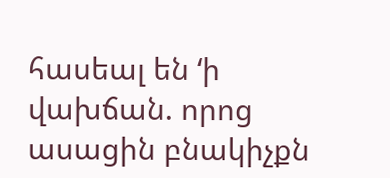հասեալ են ‘ի վախճան. որոց ասացին բնակիչքն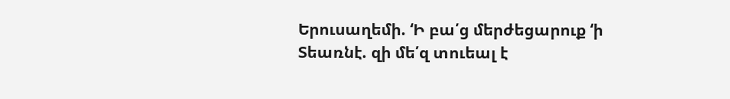Երուսաղեմի. ‘Ի բա՛ց մերժեցարուք ‘ի Տեառնէ. զի մե՛զ տուեալ է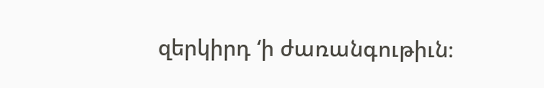զերկիրդ ‘ի ժառանգութիւն։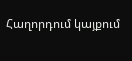Հաղորդում կայքում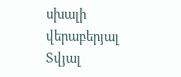սխալի վերաբերյալ
Տվյալ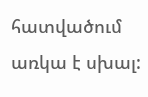հատվածում առկա է սխալ: